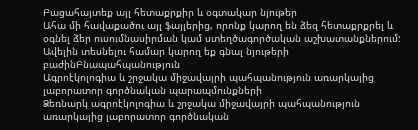Բացահայտեք այլ հետաքրքիր և օգտակար նյութեր
Ահա մի հավաքածու այլ ֆայլերից, որոնք կարող են ձեզ հետաքրքրել և օգնել ձեր ուսումնասիրման կամ ստեղծագործական աշխատանքներում: Ավելին տեսնելու համար կարող եք գնալ նյութերի բաժինԲնապահպանություն
Ագրոէկոլոգիա և շրջակա միջավայրի պահպանություն առարկայից լաբորատոր գործնական պարապմունքների
Ձեռնարկ ագրոէկոլոգիա և շրջակա միջավայրի պահպանություն առարկայից լաբորատոր գործնական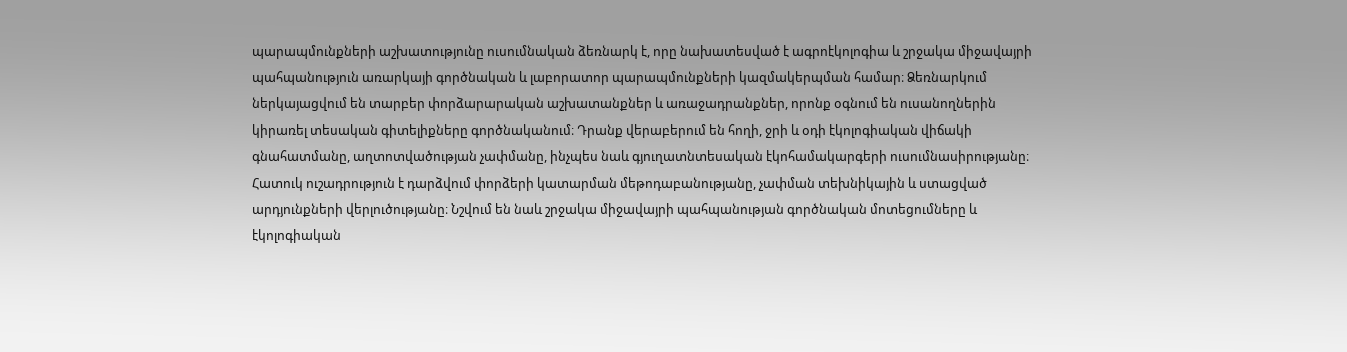պարապմունքների աշխատությունը ուսումնական ձեռնարկ է, որը նախատեսված է ագրոէկոլոգիա և շրջակա միջավայրի պահպանություն առարկայի գործնական և լաբորատոր պարապմունքների կազմակերպման համար։ Ձեռնարկում ներկայացվում են տարբեր փորձարարական աշխատանքներ և առաջադրանքներ, որոնք օգնում են ուսանողներին կիրառել տեսական գիտելիքները գործնականում։ Դրանք վերաբերում են հողի, ջրի և օդի էկոլոգիական վիճակի գնահատմանը, աղտոտվածության չափմանը, ինչպես նաև գյուղատնտեսական էկոհամակարգերի ուսումնասիրությանը։ Հատուկ ուշադրություն է դարձվում փորձերի կատարման մեթոդաբանությանը, չափման տեխնիկային և ստացված արդյունքների վերլուծությանը։ Նշվում են նաև շրջակա միջավայրի պահպանության գործնական մոտեցումները և էկոլոգիական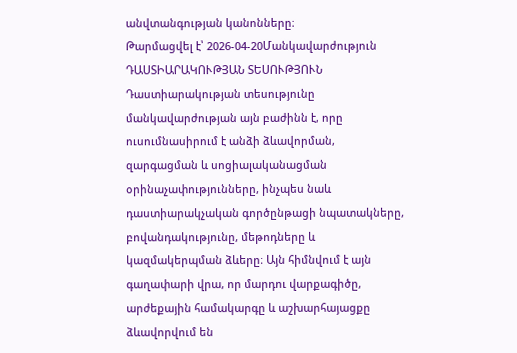անվտանգության կանոնները։
Թարմացվել է՝ 2026-04-20Մանկավարժություն
ԴԱՍՏԻԱՐԱԿՈՒԹՅԱՆ ՏԵՍՈՒԹՅՈՒՆ
Դաստիարակության տեսությունը մանկավարժության այն բաժինն է, որը ուսումնասիրում է անձի ձևավորման, զարգացման և սոցիալականացման օրինաչափությունները, ինչպես նաև դաստիարակչական գործընթացի նպատակները, բովանդակությունը, մեթոդները և կազմակերպման ձևերը։ Այն հիմնվում է այն գաղափարի վրա, որ մարդու վարքագիծը, արժեքային համակարգը և աշխարհայացքը ձևավորվում են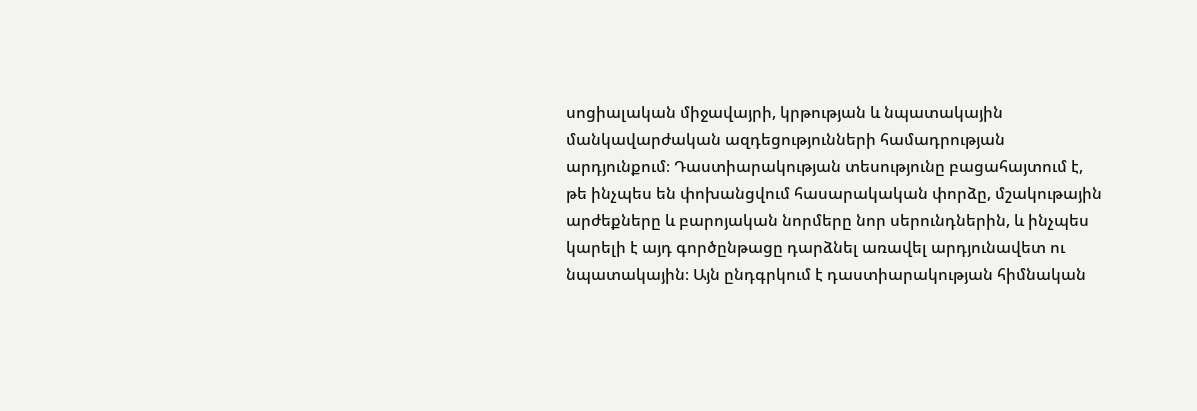սոցիալական միջավայրի, կրթության և նպատակային մանկավարժական ազդեցությունների համադրության արդյունքում։ Դաստիարակության տեսությունը բացահայտում է, թե ինչպես են փոխանցվում հասարակական փորձը, մշակութային արժեքները և բարոյական նորմերը նոր սերունդներին, և ինչպես կարելի է այդ գործընթացը դարձնել առավել արդյունավետ ու նպատակային։ Այն ընդգրկում է դաստիարակության հիմնական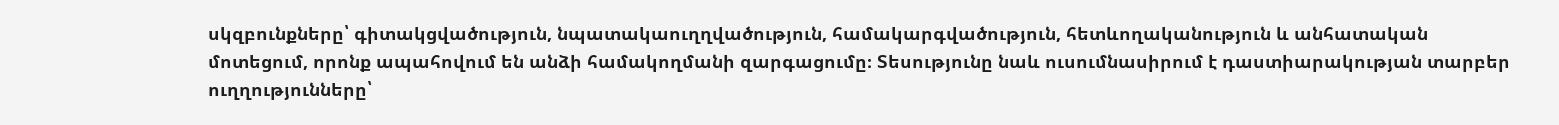սկզբունքները՝ գիտակցվածություն, նպատակաուղղվածություն, համակարգվածություն, հետևողականություն և անհատական մոտեցում, որոնք ապահովում են անձի համակողմանի զարգացումը։ Տեսությունը նաև ուսումնասիրում է դաստիարակության տարբեր ուղղությունները՝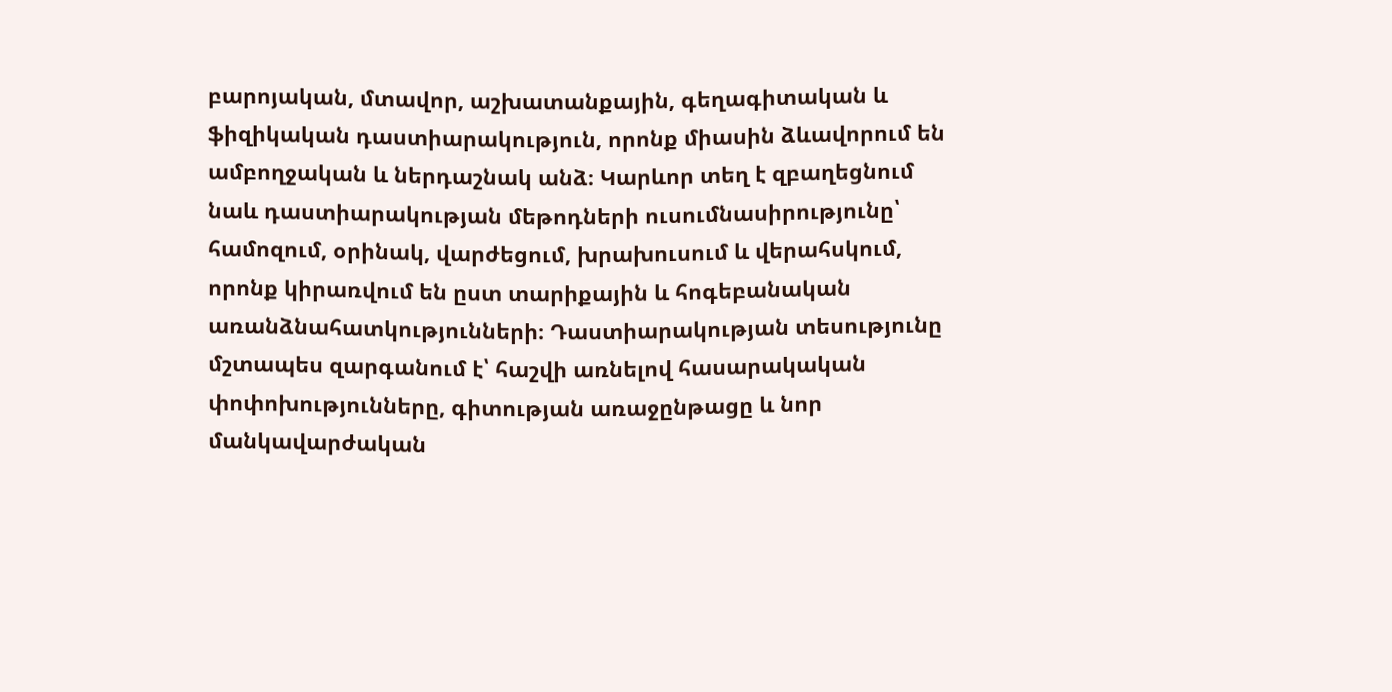բարոյական, մտավոր, աշխատանքային, գեղագիտական և ֆիզիկական դաստիարակություն, որոնք միասին ձևավորում են ամբողջական և ներդաշնակ անձ։ Կարևոր տեղ է զբաղեցնում նաև դաստիարակության մեթոդների ուսումնասիրությունը՝ համոզում, օրինակ, վարժեցում, խրախուսում և վերահսկում, որոնք կիրառվում են ըստ տարիքային և հոգեբանական առանձնահատկությունների։ Դաստիարակության տեսությունը մշտապես զարգանում է՝ հաշվի առնելով հասարակական փոփոխությունները, գիտության առաջընթացը և նոր մանկավարժական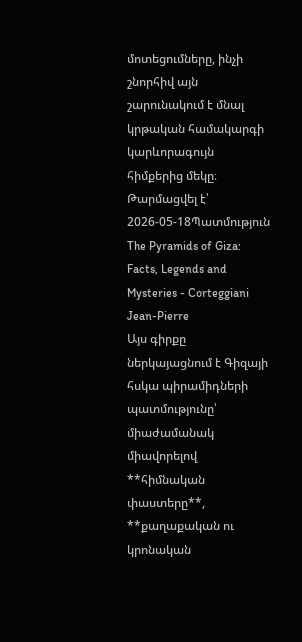մոտեցումները, ինչի շնորհիվ այն շարունակում է մնալ կրթական համակարգի կարևորագույն հիմքերից մեկը։
Թարմացվել է՝ 2026-05-18Պատմություն
The Pyramids of Giza: Facts, Legends and Mysteries - Corteggiani Jean-Pierre
Այս գիրքը ներկայացնում է Գիզայի հսկա պիրամիդների պատմությունը՝ միաժամանակ միավորելով **հիմնական փաստերը**, **քաղաքական ու կրոնական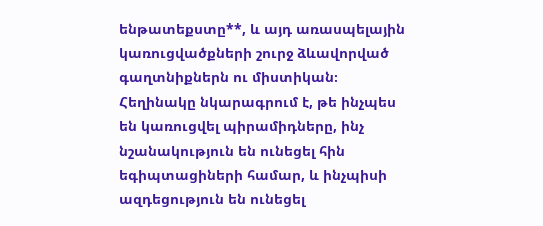ենթատեքստը**, և այդ առասպելային կառուցվածքների շուրջ ձևավորված գաղտնիքներն ու միստիկան։ Հեղինակը նկարագրում է, թե ինչպես են կառուցվել պիրամիդները, ինչ նշանակություն են ունեցել հին եգիպտացիների համար, և ինչպիսի ազդեցություն են ունեցել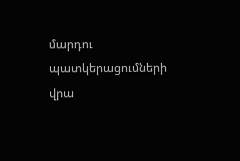մարդու պատկերացումների վրա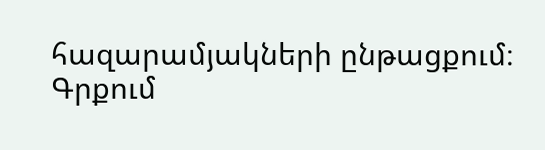հազարամյակների ընթացքում։ Գրքում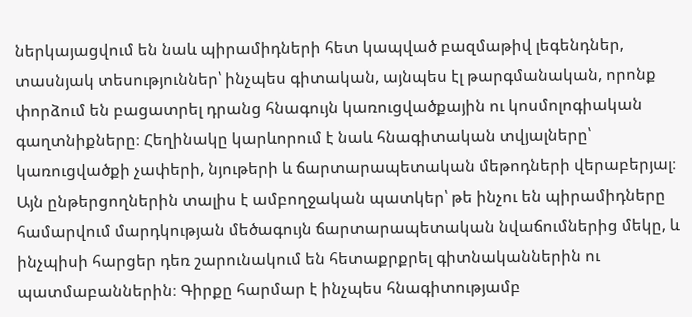ներկայացվում են նաև պիրամիդների հետ կապված բազմաթիվ լեգենդներ, տասնյակ տեսություններ՝ ինչպես գիտական, այնպես էլ թարգմանական, որոնք փորձում են բացատրել դրանց հնագույն կառուցվածքային ու կոսմոլոգիական գաղտնիքները։ Հեղինակը կարևորում է նաև հնագիտական տվյալները՝ կառուցվածքի չափերի, նյութերի և ճարտարապետական մեթոդների վերաբերյալ։ Այն ընթերցողներին տալիս է ամբողջական պատկեր՝ թե ինչու են պիրամիդները համարվում մարդկության մեծագույն ճարտարապետական նվաճումներից մեկը, և ինչպիսի հարցեր դեռ շարունակում են հետաքրքրել գիտնականներին ու պատմաբաններին։ Գիրքը հարմար է ինչպես հնագիտությամբ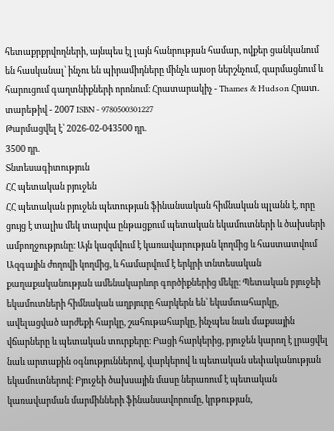հետաքրքրվողների, այնպես էլ լայն հանրության համար, ովքեր ցանկանում են հասկանալ՝ ինչու են պիրամիդները մինչև այսօր ներշնչում, զարմացնում և հարուցում գաղտնիքների որոնում։ Հրատարակիչ - Thames & Hudson Հրատ. տարեթիվ - 2007 ISBN - 9780500301227
Թարմացվել է՝ 2026-02-043500 դր.
3500 դր.
Տնտեսագիտություն
ՀՀ պետական բյուջեն
ՀՀ պետական բյուջեն պետության ֆինանսական հիմնական պլանն է, որը ցույց է տալիս մեկ տարվա ընթացքում պետական եկամուտների և ծախսերի ամբողջությունը։ Այն կազմվում է կառավարության կողմից և հաստատվում Ազգային ժողովի կողմից, և համարվում է երկրի տնտեսական քաղաքականության ամենակարևոր գործիքներից մեկը։ Պետական բյուջեի եկամուտների հիմնական աղբյուրը հարկերն են՝ եկամտահարկը, ավելացված արժեքի հարկը, շահութահարկը, ինչպես նաև մաքսային վճարները և պետական տուրքերը։ Բացի հարկերից, բյուջեն կարող է լրացվել նաև արտաքին օգնություններով, վարկերով և պետական սեփականության եկամուտներով։ Բյուջեի ծախսային մասը ներառում է պետական կառավարման մարմինների ֆինանսավորումը, կրթության,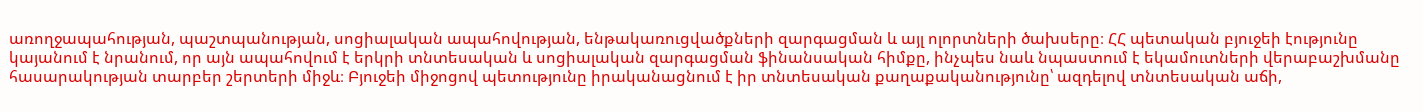առողջապահության, պաշտպանության, սոցիալական ապահովության, ենթակառուցվածքների զարգացման և այլ ոլորտների ծախսերը։ ՀՀ պետական բյուջեի էությունը կայանում է նրանում, որ այն ապահովում է երկրի տնտեսական և սոցիալական զարգացման ֆինանսական հիմքը, ինչպես նաև նպաստում է եկամուտների վերաբաշխմանը հասարակության տարբեր շերտերի միջև։ Բյուջեի միջոցով պետությունը իրականացնում է իր տնտեսական քաղաքականությունը՝ ազդելով տնտեսական աճի,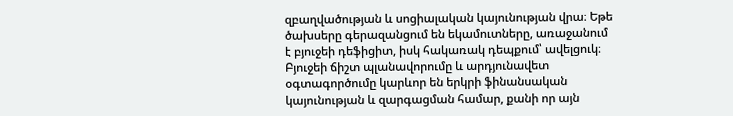զբաղվածության և սոցիալական կայունության վրա։ Եթե ծախսերը գերազանցում են եկամուտները, առաջանում է բյուջեի դեֆիցիտ, իսկ հակառակ դեպքում՝ ավելցուկ։ Բյուջեի ճիշտ պլանավորումը և արդյունավետ օգտագործումը կարևոր են երկրի ֆինանսական կայունության և զարգացման համար, քանի որ այն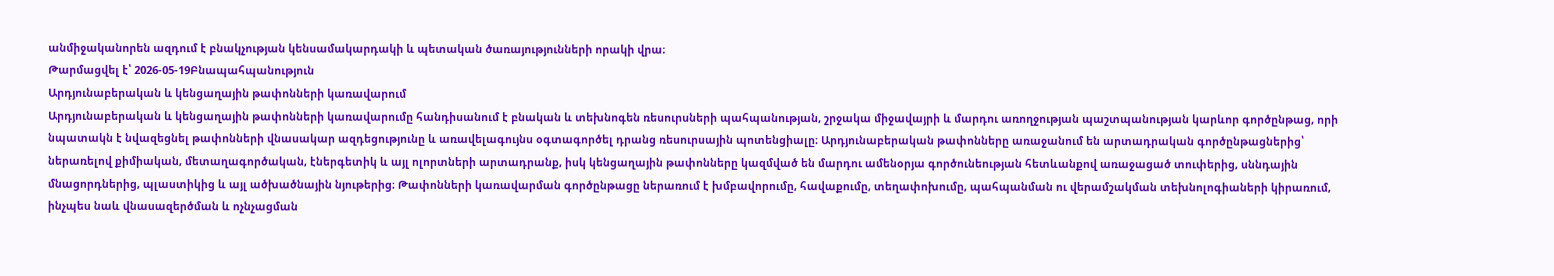անմիջականորեն ազդում է բնակչության կենսամակարդակի և պետական ծառայությունների որակի վրա։
Թարմացվել է՝ 2026-05-19Բնապահպանություն
Արդյունաբերական և կենցաղային թափոնների կառավարում
Արդյունաբերական և կենցաղային թափոնների կառավարումը հանդիսանում է բնական և տեխնոգեն ռեսուրսների պահպանության, շրջակա միջավայրի և մարդու առողջության պաշտպանության կարևոր գործընթաց, որի նպատակն է նվազեցնել թափոնների վնասակար ազդեցությունը և առավելագույնս օգտագործել դրանց ռեսուրսային պոտենցիալը։ Արդյունաբերական թափոնները առաջանում են արտադրական գործընթացներից՝ ներառելով քիմիական, մետաղագործական, էներգետիկ և այլ ոլորտների արտադրանք, իսկ կենցաղային թափոնները կազմված են մարդու ամենօրյա գործունեության հետևանքով առաջացած տուփերից, սննդային մնացորդներից, պլաստիկից և այլ ածխածնային նյութերից։ Թափոնների կառավարման գործընթացը ներառում է խմբավորումը, հավաքումը, տեղափոխումը, պահպանման ու վերամշակման տեխնոլոգիաների կիրառում, ինչպես նաև վնասազերծման և ոչնչացման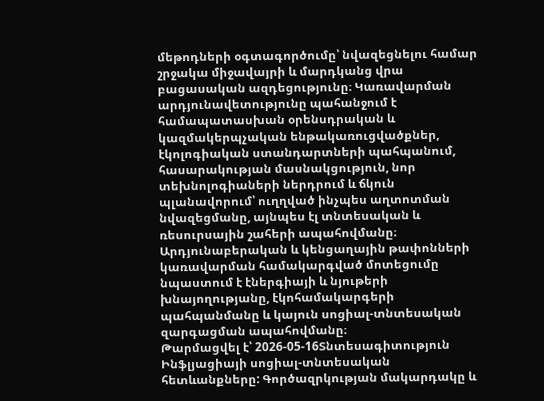մեթոդների օգտագործումը՝ նվազեցնելու համար շրջակա միջավայրի և մարդկանց վրա բացասական ազդեցությունը։ Կառավարման արդյունավետությունը պահանջում է համապատասխան օրենսդրական և կազմակերպչական ենթակառուցվածքներ, էկոլոգիական ստանդարտների պահպանում, հասարակության մասնակցություն, նոր տեխնոլոգիաների ներդրում և ճկուն պլանավորում՝ ուղղված ինչպես աղտոտման նվազեցմանը, այնպես էլ տնտեսական և ռեսուրսային շահերի ապահովմանը։ Արդյունաբերական և կենցաղային թափոնների կառավարման համակարգված մոտեցումը նպաստում է էներգիայի և նյութերի խնայողությանը, էկոհամակարգերի պահպանմանը և կայուն սոցիալ-տնտեսական զարգացման ապահովմանը։
Թարմացվել է՝ 2026-05-16Տնտեսագիտություն
Ինֆլյացիայի սոցիալ-տնտեսական հետևանքները: Գործազրկության մակարդակը և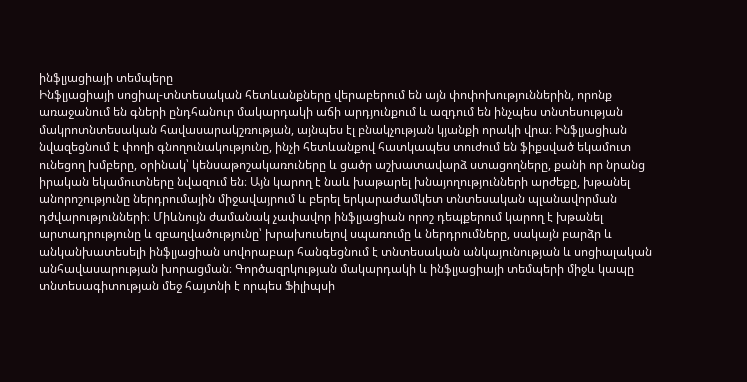ինֆլյացիայի տեմպերը
Ինֆլյացիայի սոցիալ-տնտեսական հետևանքները վերաբերում են այն փոփոխություններին, որոնք առաջանում են գների ընդհանուր մակարդակի աճի արդյունքում և ազդում են ինչպես տնտեսության մակրոտնտեսական հավասարակշռության, այնպես էլ բնակչության կյանքի որակի վրա։ Ինֆլյացիան նվազեցնում է փողի գնողունակությունը, ինչի հետևանքով հատկապես տուժում են ֆիքսված եկամուտ ունեցող խմբերը, օրինակ՝ կենսաթոշակառուները և ցածր աշխատավարձ ստացողները, քանի որ նրանց իրական եկամուտները նվազում են։ Այն կարող է նաև խաթարել խնայողությունների արժեքը, խթանել անորոշությունը ներդրումային միջավայրում և բերել երկարաժամկետ տնտեսական պլանավորման դժվարությունների։ Միևնույն ժամանակ չափավոր ինֆլյացիան որոշ դեպքերում կարող է խթանել արտադրությունը և զբաղվածությունը՝ խրախուսելով սպառումը և ներդրումները, սակայն բարձր և անկանխատեսելի ինֆլյացիան սովորաբար հանգեցնում է տնտեսական անկայունության և սոցիալական անհավասարության խորացման։ Գործազրկության մակարդակի և ինֆլյացիայի տեմպերի միջև կապը տնտեսագիտության մեջ հայտնի է որպես Ֆիլիպսի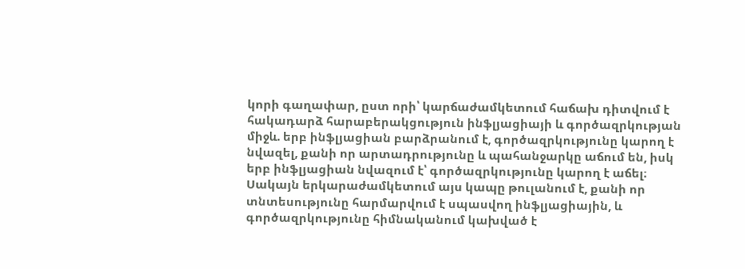կորի գաղափար, ըստ որի՝ կարճաժամկետում հաճախ դիտվում է հակադարձ հարաբերակցություն ինֆլյացիայի և գործազրկության միջև. երբ ինֆլյացիան բարձրանում է, գործազրկությունը կարող է նվազել, քանի որ արտադրությունը և պահանջարկը աճում են, իսկ երբ ինֆլյացիան նվազում է՝ գործազրկությունը կարող է աճել։ Սակայն երկարաժամկետում այս կապը թուլանում է, քանի որ տնտեսությունը հարմարվում է սպասվող ինֆլյացիային, և գործազրկությունը հիմնականում կախված է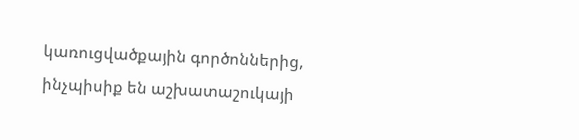կառուցվածքային գործոններից, ինչպիսիք են աշխատաշուկայի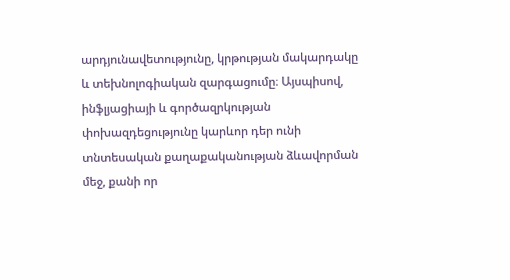արդյունավետությունը, կրթության մակարդակը և տեխնոլոգիական զարգացումը։ Այսպիսով, ինֆլյացիայի և գործազրկության փոխազդեցությունը կարևոր դեր ունի տնտեսական քաղաքականության ձևավորման մեջ, քանի որ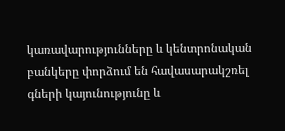կառավարությունները և կենտրոնական բանկերը փորձում են հավասարակշռել գների կայունությունը և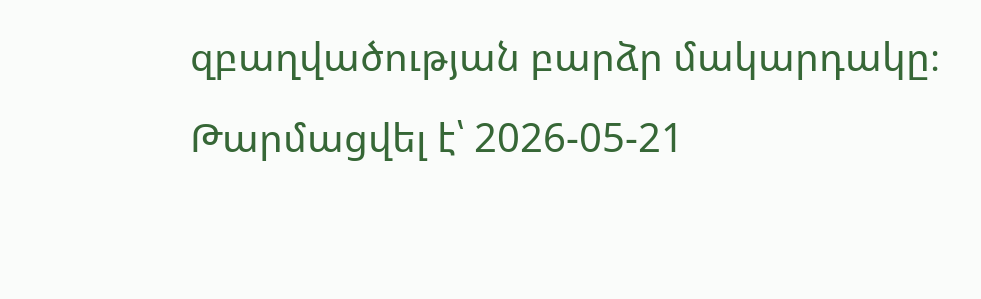զբաղվածության բարձր մակարդակը։
Թարմացվել է՝ 2026-05-21